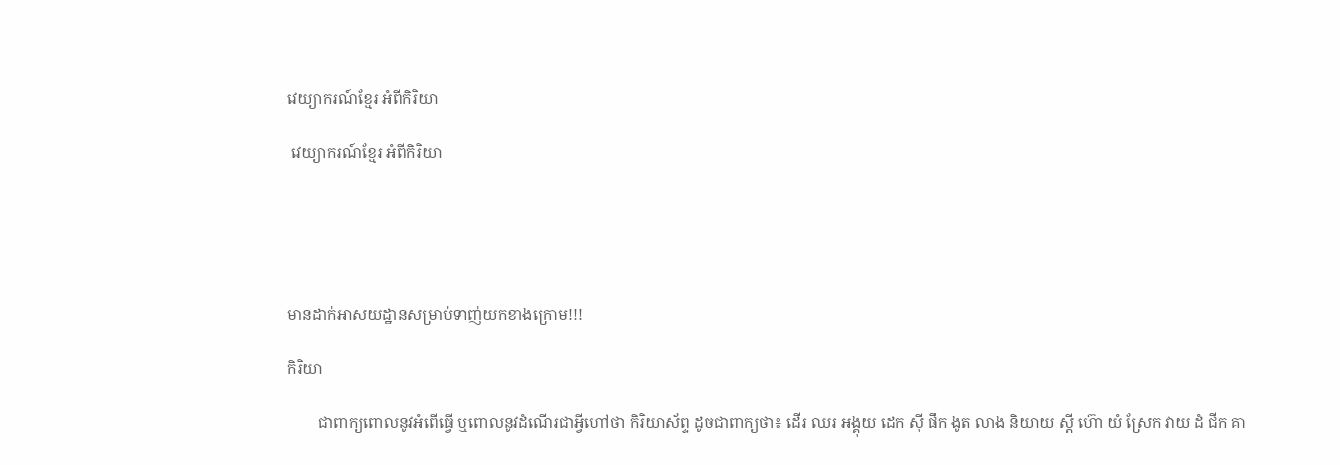វេយ្យាករណ៍ខ្មែរ អំពីកិរិយា

 វេយ្យាករណ៍ខ្មែរ អំពីកិរិយា





មានដាក់អាសយដ្ឋានសម្រាប់ទាញ់យកខាងក្រោម!!!

កិរិយា

        ជាពាក្យពោលនូវអំពើធ្វើ ឬពោលនូវដំណើរជាអ្វីហៅថា កិរិយាស័ព្ទ ដូចជាពាក្យថា៖ ដើរ ឈរ អង្គុយ ដេក ស៊ី ផឹក ងូត លាង និយាយ ស្តី ហ៊ោ យំ ស្រែក វាយ ដំ ជីក គា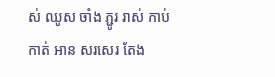ស់ ឈូស ចាំង ភ្ជូរ រាស់ កាប់ កាត់ អាន សរសេរ តែង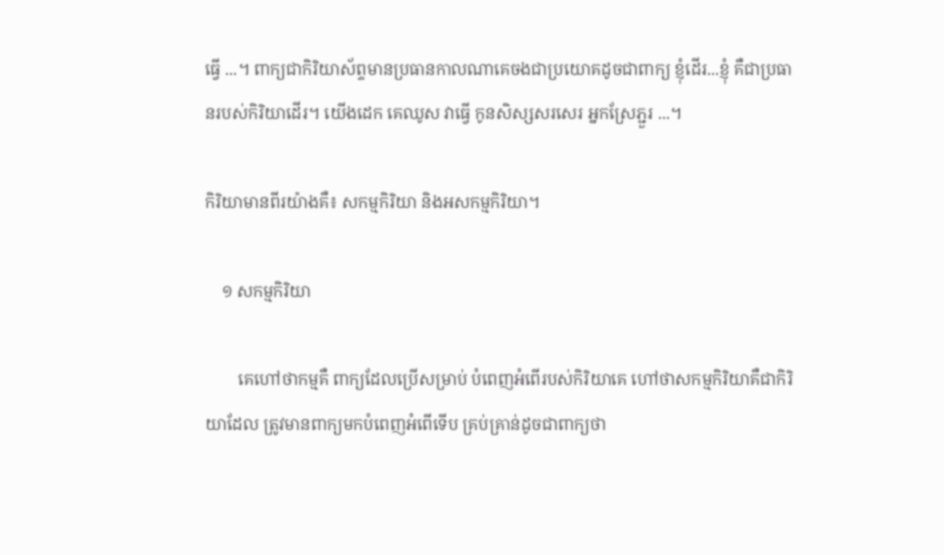ធ្វើ ...។ ពាក្យជាកិរិយាស័ព្ទមានប្រធានកាលណាគេចងជាប្រយោគដូចជាពាក្យ ខ្ញុំដើរ...ខ្ញុំ គឺជាប្រធានរបស់កិរិយាដើរ។ យើងដេក គេឈូស វាធ្វើ កូនសិស្សសរសេរ អ្នកស្រែភ្ជួរ ...។

កិរិយាមានពីរយ៉ាងគឺ៖ សកម្មកិរិយា និងអសកម្មកិរិយា។

    ១ សកម្មកិរិយា

        គេហៅថាកម្មគឺ ពាក្យដែលប្រើសម្រាប់ បំពេញអំពើរបស់កិរិយាគេ ហៅថាសកម្មកិរិយាគឺជាកិរិយាដែល ត្រូវមានពាក្យមកបំពេញអំពើទើប គ្រប់គ្រាន់ដូចជាពាក្យថា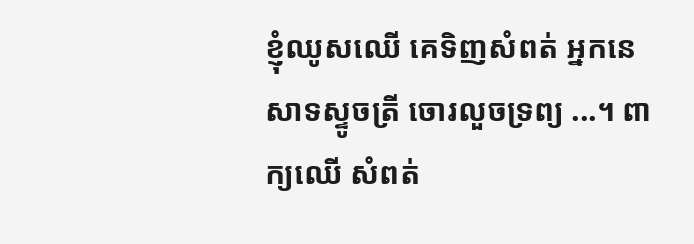ខ្ញុំឈូសឈើ គេទិញសំពត់ អ្នកនេសាទស្ទូចត្រី ចោរលួចទ្រព្យ ...។ ពាក្យឈើ សំពត់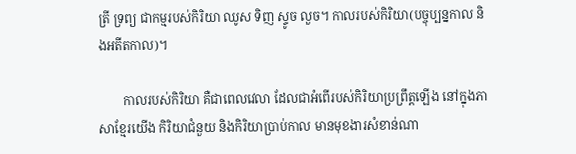ត្រី ទ្រព្យ ជាកម្មរបស់កិរិយា ឈូស ទិញ ស្ទូច លួច។ កាលរបស់កិរិយា(បច្ចុប្បន្នកាល និងអតីតកាល)។

        កាលរបស់កិរិយា គឺជាពេលវេលា ដែលជាអំពើរបស់កិរិយាប្រព្រឹត្តឡើង នៅក្នុងភាសាខ្មែរយើង កិរិយាជំនួយ និងកិរិយាប្រាប់កាល មានមុខងារសំខាន់ណា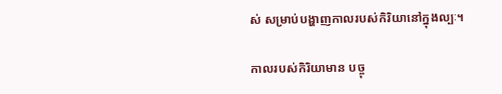ស់ សម្រាប់បង្ហាញកាលរបស់កិរិយានៅក្នុងល្បៈ។

កាលរបស់កិរិយាមាន បច្ចុ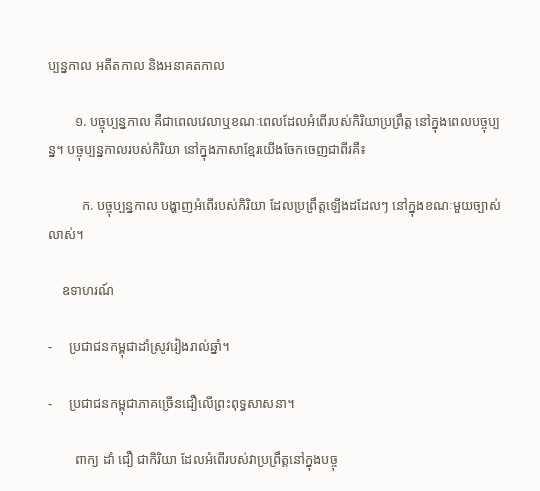ប្បន្នកាល អតីតកាល និងអនាគតកាល

        ១. បច្ចុប្បន្នកាល គឺជាពេលវេលាឬខណៈពេលដែលអំពើរបស់កិរិយាប្រព្រឹត្ត នៅក្នុងពេលបច្ចុប្បន្ន។ បច្ចុប្បន្នកាលរបស់កិរិយា នៅក្នុងភាសាខ្មែរយើងចែកចេញជាពីរគឺ៖

          ក. បច្ចុប្បន្នកាល បង្ហាញអំពើរបស់កិរិយា ដែលប្រព្រឹត្តឡើងដដែលៗ នៅក្នុងខណៈមួយច្បាស់លាស់។

    ឧទាហរណ៍

-     ប្រជាជនកម្ពុជាដាំស្រូវរៀងរាល់ឆ្នាំ។

-     ប្រជាជនកម្ពុជាភាគច្រើនជឿលើព្រះពុទ្ធសាសនា។

        ពាក្យ ដាំ ជឿ ជាកិរិយា ដែលអំពើរបស់វាប្រព្រឹត្តនៅក្នុងបច្ចុ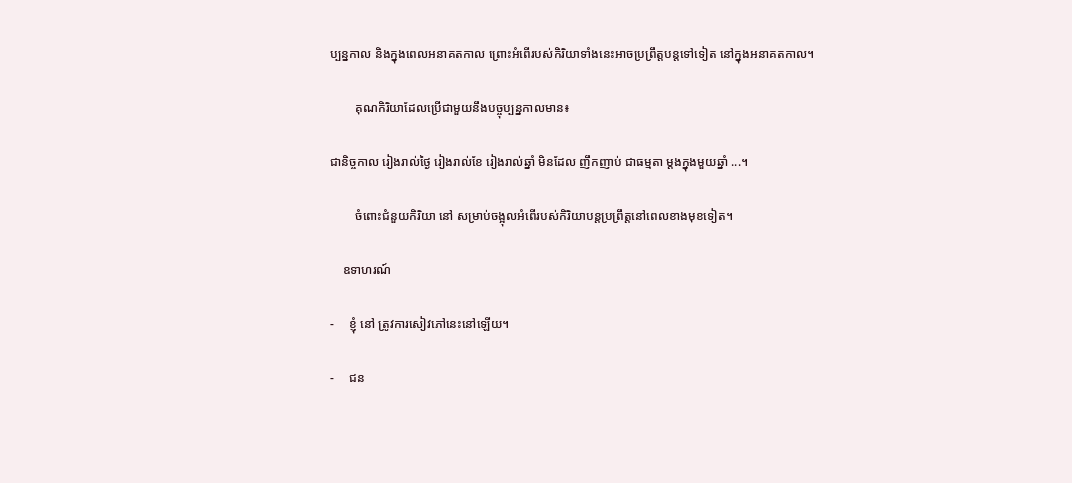ប្បន្នកាល និងក្នុងពេលអនាគតកាល ព្រោះអំពើរបស់កិរិយាទាំងនេះអាចប្រព្រឹត្តបន្តទៅទៀត នៅក្នុងអនាគតកាល។

        គុណកិរិយាដែលប្រើជាមួយនឹងបច្ចុប្បន្នកាលមាន៖

ជានិច្ចកាល រៀងរាល់ថ្ងៃ រៀងរាល់ខែ រៀងរាល់ឆ្នាំ មិនដែល ញឹកញាប់ ជាធម្មតា ម្តងក្នុងមួយឆ្នាំ ...។

        ចំពោះជំនួយកិរិយា នៅ សម្រាប់ចង្អុលអំពើរបស់កិរិយាបន្តប្រព្រឹត្តនៅពេលខាងមុខទៀត។

    ឧទាហរណ៍

-     ខ្ញុំ នៅ ត្រូវការសៀវភៅនេះនៅឡើយ។

-     ជន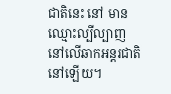ជាតិនេះ នៅ មានឈ្មោះល្បីល្បាញ នៅលើឆាកអន្តរជាតិនៅឡើយ។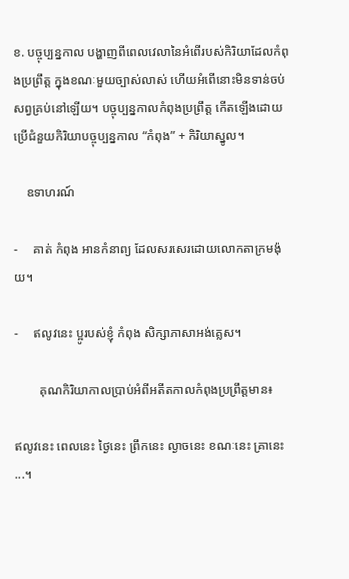ខ. បច្ចុប្បន្នកាល បង្ហាញពីពេលវេលានៃអំពើរបស់កិរិយាដែលកំពុងប្រព្រឹត្ត ក្នុងខណៈមួយច្បាស់លាស់ ហើយអំពើនោះមិនទាន់ចប់សព្វគ្រប់នៅឡើយ។ បច្ចុប្បន្នកាលកំពុងប្រព្រឹត្ត កើតឡើងដោយប្រើជំនួយកិរិយាបច្ចុប្បន្នកាល “កំពុង” + កិរិយាស្នូល។

    ឧទាហរណ៍

-     គាត់ កំពុង អានកំនាព្យ ដែលសរសេរដោយលោកតាក្រមង៉ុយ។

-     ឥលូវនេះ ប្អូរបស់ខ្ញុំ កំពុង សិក្សាភាសាអង់គ្លេស។

        គុណកិរិយាកាលប្រាប់អំពីអតីតកាលកំពុងប្រព្រឹត្តមាន៖

ឥលូវនេះ ពេលនេះ ថ្ងៃនេះ ព្រឹកនេះ ល្ងាចនេះ ខណៈនេះ គ្រានេះ ...។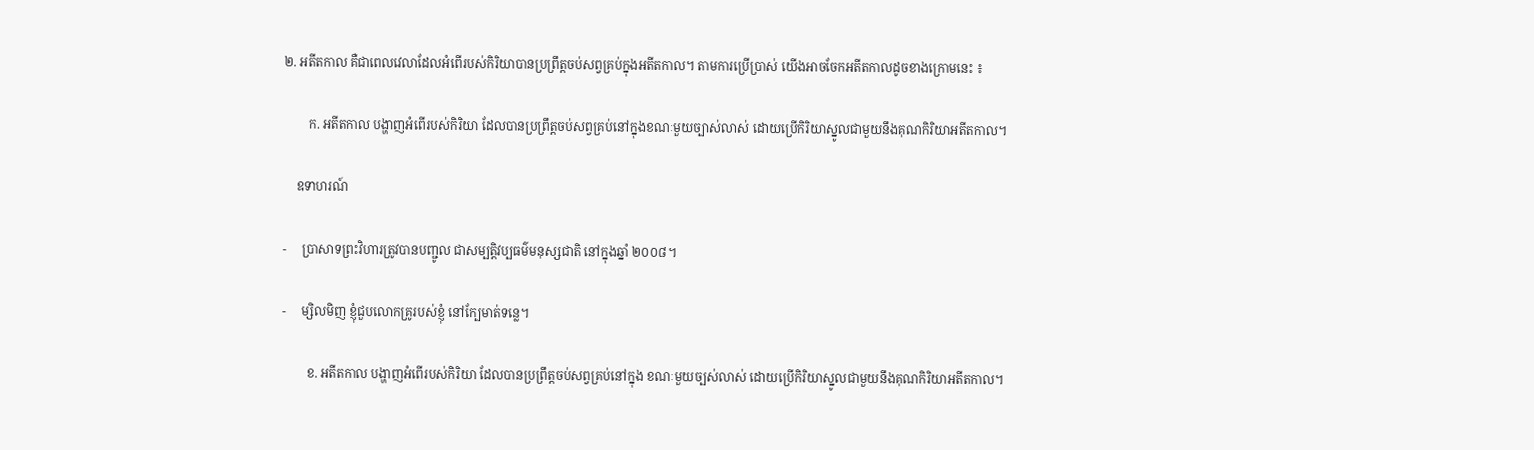២. អតីតកាល គឺជាពេលវេលាដែលអំពើរបស់កិរិយាបានប្រព្រឹត្តចប់សព្វគ្រប់ក្នុងអតីតកាល។ តាមការប្រើប្រាស់ យើងអាចចែកអតីតកាលដូចខាងក្រោមនេះ ៖

        ក. អតីតកាល បង្ហាញអំពើរបស់កិរិយា ដែលបានប្រព្រឹត្តចប់សព្វគ្រប់នៅក្នុងខណៈមួយច្បាស់លាស់ ដោយប្រើកិរិយាស្នូលជាមួយនឹងគុណកិរិយាអតីតកាល។

    ឧទាហរណ៍

-     ប្រាសាទព្រះវិហារត្រូវបានបញ្ជូល ជាសម្បត្តិវប្បធម៌មនុស្សជាតិ នៅក្នុងឆ្នាំ ២០០៨។

-     ម្សិលមិញ ខ្ញុំជួបលោកគ្រូរបស់ខ្ញុំ នៅក្បែមាត់ទន្លេ។

        ខ. អតីតកាល បង្ហាញអំពើរបស់កិរិយា ដែលបានប្រព្រឹត្តចប់សព្វគ្រប់នៅក្នុង ខណៈមួយច្បស់លាស់ ដោយប្រើកិរិយាស្នូលជាមួយនឹងគុណកិរិយាអតីតកាល។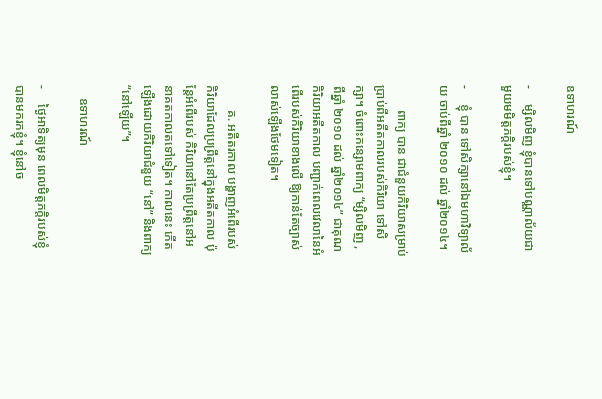ឧទាហរណ៍

-     ម្សិលមិញ ខ្ញុំបានទៅបណ្ណាល័យជាមួយមមិត្តភក្តិរបស់ខ្ញុំ។

-     ខ្ញុំ បាន ទៅសិក្សានៅឯមហាវិទ្យាល័យ ចាប់ពីឆ្នាំ ២០១០ ដល់ ឆ្នាំ២០១៤។

        ពាក្យ បាន ជាជំនួយកិរិយាសម្រាប់ប្រាប់ពីអតីតកាលរបស់កិរិយា ទៅសិក្សា។ ចំពោះកន្សោមពាក្យ “ម្សិលមិញ ,ពីឆ្នាំ ២០១០ ដល់ ឆ្នាំ២០១៤” ជាគុណកិរិយាអតីតកាល បញ្ជាក់ពេលវេលានៃអំពើរបស់កិរិយាខាងលើ ឱ្យកាន់តែច្បាស់លាស់ឡើងថែមទៀត។

        គ. អតីតរកាល បង្ហាញអំពើរបស់កិរិយាដែលប្រព្រឹត្តនៅក្នុងអតីតកាល ប៉ុន្តែអំពើរបស់ កិរិយានៅតែប្រព្រឹត្តនៅអនាគតកាលតទៅទៀត។ កាលនេះ កើតឡើងដោយកិរិយាជំនួយ “នៅ” និងពាក្យ “នៅឡើយ”។

    ឧទាហរណ៍

-     ថ្ងៃអាទិត្យមុន ពេលមិត្តភក្តិរបស់ខ្ញុំបានមករកខ្ញុំ។ ខ្ញុំនៅច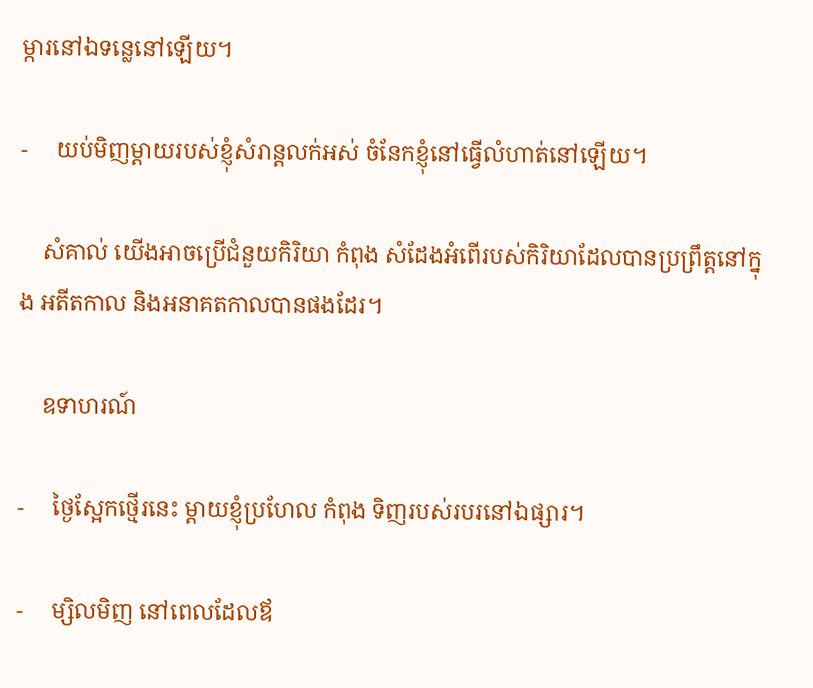ម្ការនៅឯទន្លេនៅឡើយ។

-     យប់មិញម្តាយរបស់ខ្ញុំសំរាន្តលក់អស់ ចំនែកខ្ញុំនៅធ្វើលំហាត់នៅឡើយ។

    សំគាល់ យើងអាចប្រើជំនួយកិរិយា កំពុង សំដែងអំពើរបស់កិរិយាដែលបានប្រព្រឹត្តនៅក្នុង អតីតកាល និងអនាគតកាលបានផងដែរ។

    ឧទាហរណ៍

-     ថ្ងៃស្អែកថ្មើរនេះ ម្តាយខ្ញុំប្រហែល កំពុង ទិញរបស់របរនៅឯផ្សារ។

-     ម្សិលមិញ នៅពេលដែលឪ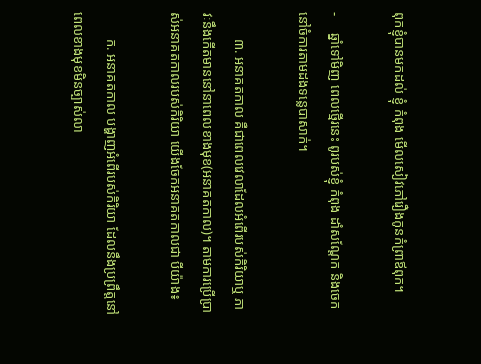ពុកខ្ញុំបានមកដល់ ខ្ញុំ កំពុង មើលសៀវភៅរឿងកូនកំព្រាឪពុក។

-     ឆ្នាំទៅមិញ ពេលថ្មើរនេះ ពូរបស់ខ្ញុំ កំពុង ដាំសណ្តែក និងចេកនៅចំការតាមដងទន្លេបាសាក់។

        ៣. អនាគតកាល គឺជាពេលវេលាដែលអំពើរបស់កិរិយាឬ ភាវៈនឹងកើតមាននៅនាពេលខាងមុខ(អនាគតកាល)។ តាមការប្រើប្រាស់អនាគតកាលរបស់កិរិយា យើងចែកអនាគតកាលជា បីយ៉ាង៖

        ក. អនាគតកាល បង្ហាញអំពើរបស់កិរិយា ដែលនឹងប្រព្រឹត្តនៅពេលខាងមុខមិនច្បាស់លា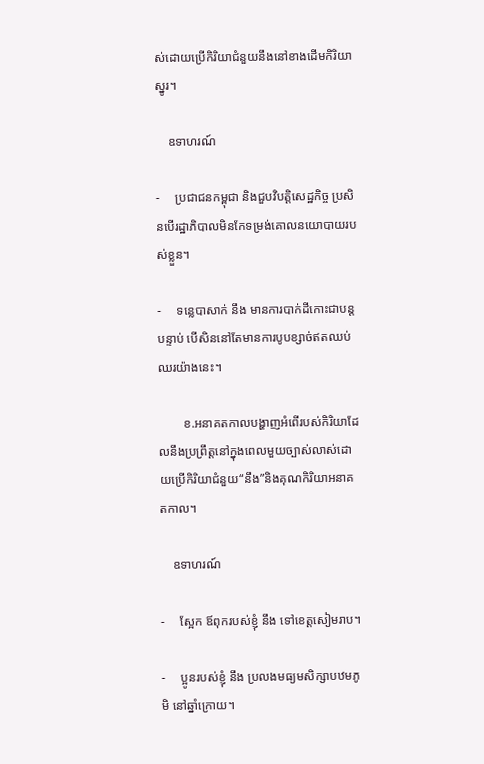ស់ដោយប្រើកិរិយាជំនួយនឹងនៅខាងដើមកិរិយាស្នូរ។

    ឧទាហរណ៍

-     ប្រជាជនកម្ពុជា និងជួបវិបត្តិសេដ្ឋកិច្ច ប្រសិនបើរដ្ឋាភិបាលមិនកែទម្រង់គោលនយោបាយរបស់ខ្លួន។

-     ទន្លេបាសាក់ នឹង មានការបាក់ដីកោះជាបន្តបន្ទាប់ បើសិននៅតែមានការបូបខ្សាច់ឥតឈប់ឈរយ៉ាងនេះ។

        ខ.អនាគតកាលបង្ហាញអំពើរបស់កិរិយាដែលនឹងប្រព្រឹត្តនៅក្នុងពេលមួយច្បាស់លាស់ដោយប្រើកិរិយាជំនួយ“នឹង”និងគុណកិរិយាអនាគតកាល។

    ឧទាហរណ៍

-     ស្អែក ឪពុករបស់ខ្ញុំ នឹង ទៅខេត្តសៀមរាប។

-     ប្អូនរបស់ខ្ញុំ នឹង ប្រលងមធ្យមសិក្សាបឋមភូមិ នៅឆ្នាំក្រោយ។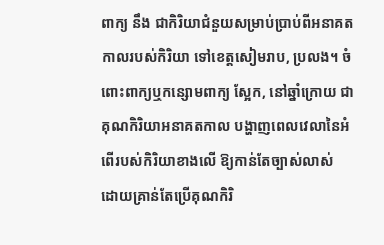ពាក្យ នឹង ជាកិរិយាជំនួយសម្រាប់ប្រាប់ពីអនាគតកាលរបស់កិរិយា ទៅខេត្តសៀមរាប, ប្រលង។ ចំពោះពាក្យឬកន្សោមពាក្យ ស្អែក, នៅឆ្នាំក្រោយ ជាគុណកិរិយាអនាគតកាល បង្ហាញពេលវេលានៃអំពើរបស់កិរិយាខាងលើ ឱ្យកាន់តែច្បាស់លាស់ ដោយគ្រាន់តែប្រើគុណកិរិ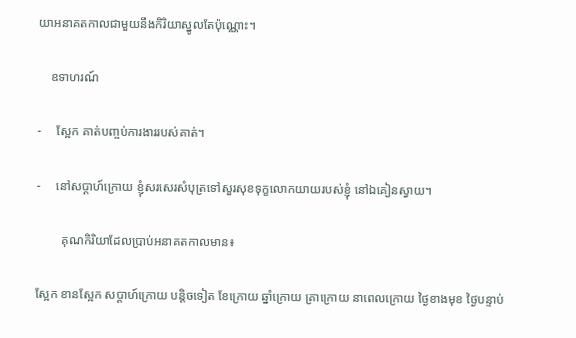យាអនាគតកាលជាមួយនឹងកិរិយាស្នូលតែប៉ុណ្ណោះ។

    ឧទាហរណ៍

-     ស្អែក គាត់បញ្ចប់ការងាររបស់គាត់។

-     នៅសប្តាហ៍ក្រោយ ខ្ញុំសរសេរសំបុត្រទៅសួរសុខទុក្ខលោកយាយរបស់ខ្ញុំ នៅឯគៀនស្វាយ។

        គុណកិរិយាដែលប្រាប់អនាគតកាលមាន៖

ស្អែក ខានស្អែក សប្តាហ៍ក្រោយ បន្តិចទៀត ខែក្រោយ ឆ្នាំក្រោយ គ្រាក្រោយ នាពេលក្រោយ ថ្ងៃខាងមុខ ថ្ងៃបន្ទាប់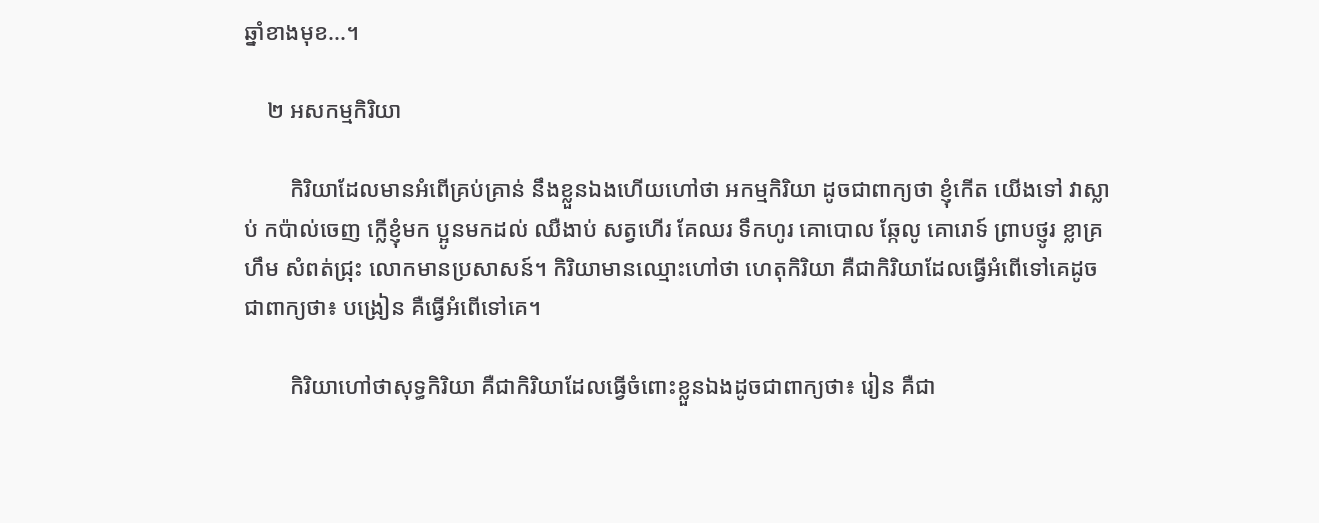ឆ្នាំខាងមុខ...។

    ២ អសកម្មកិរិយា

        កិរិយាដែលមានអំពើគ្រប់គ្រាន់ នឹងខ្លួនឯងហើយហៅថា អកម្មកិរិយា ដូចជាពាក្យថា ខ្ញុំកើត យើងទៅ វាស្លាប់ កប៉ាល់ចេញ ក្លើខ្ញុំមក ប្អូនមកដល់ ឈឺងាប់ សត្វហើរ គែឈរ ទឹកហូរ គោបោល ឆ្កែលូ គោរោទ៍ ព្រាបថ្ញូរ ខ្លាគ្រហឹម សំពត់ជ្រុះ លោកមានប្រសាសន៍។ កិរិយាមានឈ្មោះហៅថា ហេតុកិរិយា គឺជាកិរិយាដែលធ្វើអំពើទៅគេដូចជាពាក្យថា៖ បង្រៀន គឺធ្វើអំពើទៅគេ។

        កិរិយាហៅថាសុទ្ធកិរិយា គឺជាកិរិយាដែលធ្វើចំពោះខ្លួនឯងដូចជាពាក្យថា៖ រៀន គឺជា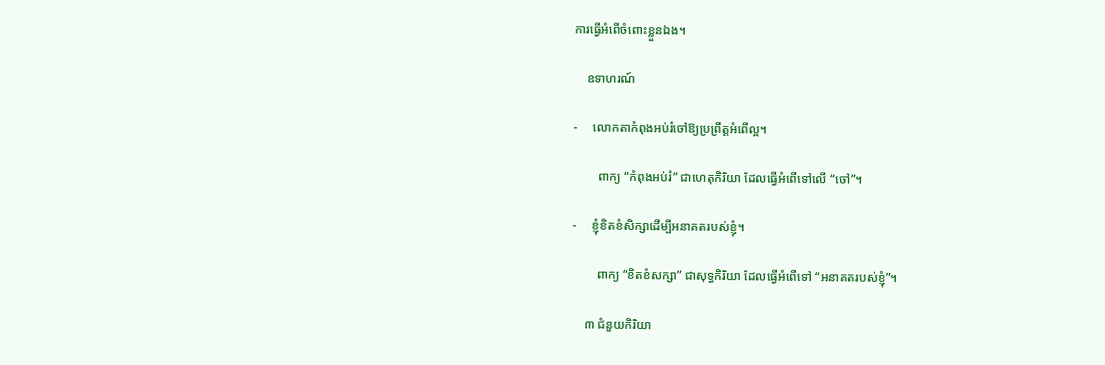ការធ្វើអំពើចំពោះខ្លួនឯង។

    ឧទាហរណ៍

-     លោកតាកំពុងអប់រំចៅឱ្យប្រព្រឹត្តអំពើល្អ។

        ពាក្យ “កំពុងអប់រំ” ជាហេតុកិរិយា ដែលធ្វើអំពើទៅលើ “ចៅ”។

-     ខ្ញុំខិតខំសិក្សាដើម្បីអនាគតរបស់ខ្ញុំ។

        ពាក្យ “ខិតខំសក្សា” ជាសុទ្ធកិរិយា ដែលធ្វើអំពើទៅ “អនាគតរបស់ខ្ញុំ”។

    ៣ ជំនួយកិរិយា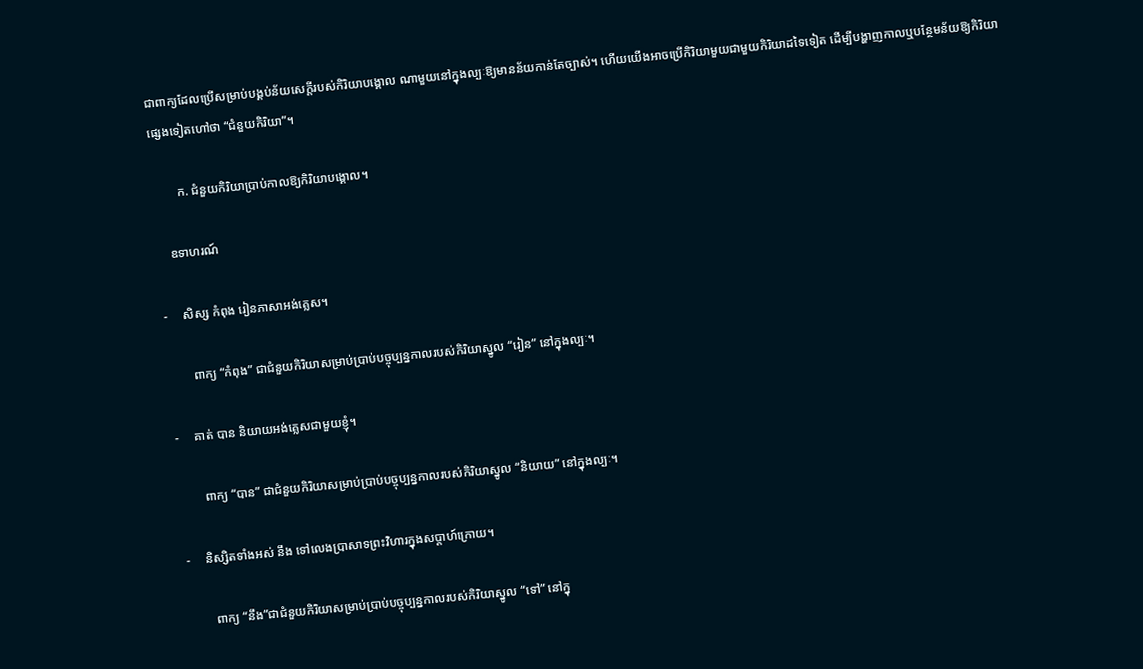ជាពាក្យដែលប្រើសម្រាប់បង្គប់ន័យសេក្តីរបស់កិរិយាបង្គោល ណាមួយនៅក្នុងល្បៈឱ្យមានន័យកាន់តែច្បាស់។ ហើយយើងអាចប្រើកិរិយាមួយជាមួយកិរិយាដទៃទៀត ដើម្បីបង្ហាញកាលឬបន្ថែមន័យឱ្យកិរិយាផ្សេងទៀតហៅថា “ជំនួយកិរិយា”។

        ក. ជំនួយកិរិយាប្រាប់កាលឱ្យកិរិយាបង្គោល។

    ឧទាហរណ៍

-     សិស្ស កំពុង រៀនភាសាអង់គ្លេស។

        ពាក្យ “កំពុង” ជាជំនួយកិរិយាសម្រាប់ប្រាប់បច្ចុប្បន្នកាលរបស់កិរិយាស្នូល “រៀន” នៅក្នុងល្បៈ។

-     គាត់ បាន និយាយអង់គ្លេសជាមួយខ្ញុំ។

        ពាក្យ “បាន” ជាជំនួយកិរិយាសម្រាប់ប្រាប់បច្ចុប្បន្នកាលរបស់កិរិយាស្នូល “និយាយ” នៅក្នុងល្បៈ។

-     និស្សិតទាំងអស់ នឹង ទៅលេងប្រាសាទព្រះវិហារក្នុងសប្តាហ៍ក្រោយ។

        ពាក្យ “នឹង”ជាជំនួយកិរិយាសម្រាប់ប្រាប់បច្ចុប្បន្នកាលរបស់កិរិយាស្នូល “ទៅ” នៅក្នុ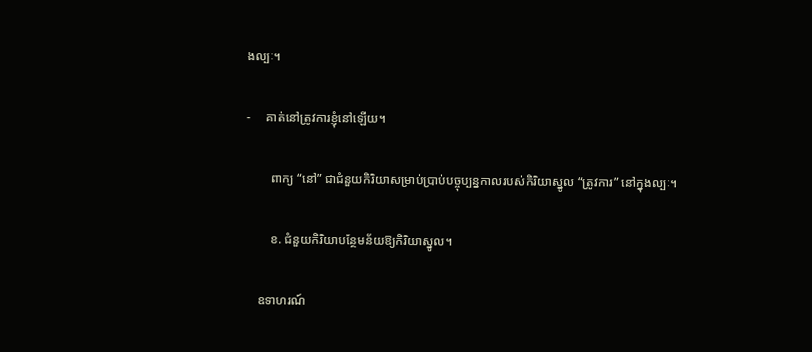ងល្បៈ។

-     គាត់នៅត្រូវការខ្ញុំនៅឡើយ។

        ពាក្យ “នៅ” ជាជំនួយកិរិយាសម្រាប់ប្រាប់បច្ចុប្បន្នកាលរបស់កិរិយាស្នូល “ត្រូវការ” នៅក្នុងល្បៈ។

        ខ. ជំនួយកិរិយាបន្ថែមន័យឱ្យកិរិយាស្នូល។

    ឧទាហរណ៍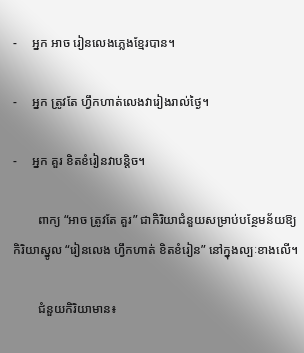-     អ្នក អាច រៀនលេងភ្លេងខ្មែរបាន។

-     អ្នក ត្រូវតែ ហ្វឹកហាត់លេងវារៀងរាល់ថ្ងៃ។

-     អ្នក គួរ ខិតខំរៀនវាបន្តិច។

        ពាក្យ “អាច ត្រូវតែ គួរ” ជាកិរិយាជំនួយសម្រាប់បន្ថែមន័យឱ្យកិរិយាស្នូល “រៀនលេង ហ្វឹកហាត់ ខិតខំរៀន” នៅក្នុងល្បៈខាងលើ។

        ជំនួយកិរិយាមាន៖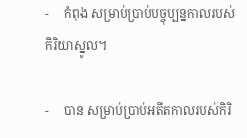-     កំពុង សម្រាប់ប្រាប់បច្ចុប្បន្នកាលរបស់កិរិយាស្នូល។

-     បាន សម្រាប់ប្រាប់អតីតកាលរបស់កិរិ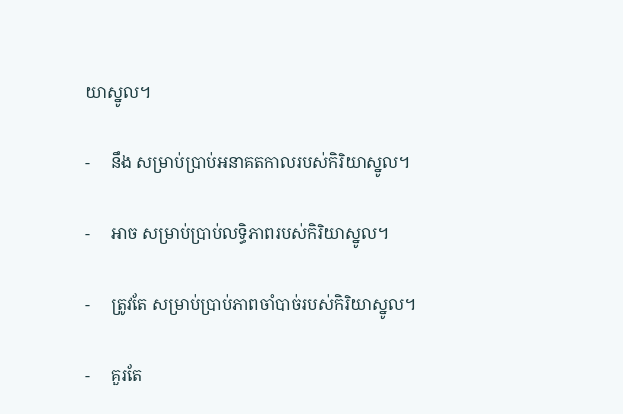យាស្នូល។

-     នឹង សម្រាប់ប្រាប់អនាគតកាលរបស់កិរិយាស្នូល។

-     អាច សម្រាប់ប្រាប់លទ្ធិភាពរបស់កិរិយាស្នូល។

-     ត្រូវតែ សម្រាប់ប្រាប់ភាពចាំបាច់របស់កិរិយាស្នូល។

-     គួរតែ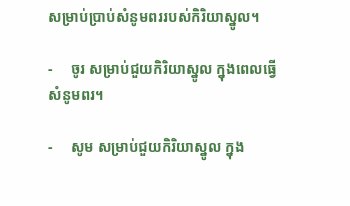សម្រាប់ប្រាប់សំនូមពររបស់កិរិយាស្នូល។

-     ចូរ សម្រាប់ជួយកិរិយាស្នូល ក្នុងពេលធ្វើសំនូមពរ។

-     សូម សម្រាប់ជួយកិរិយាស្នូល ក្នុង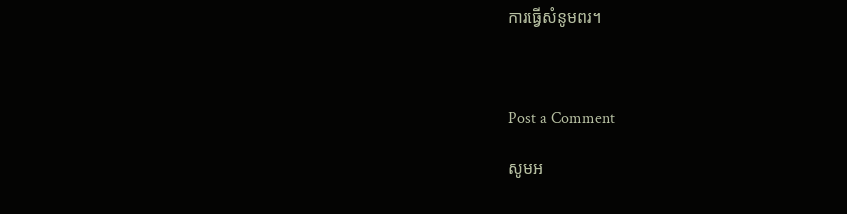ការធ្វើសំនូមពរ។



Post a Comment

សូមអ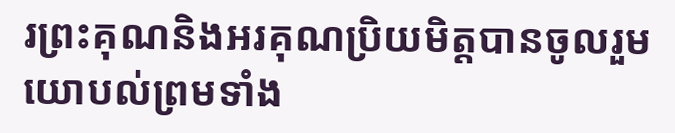រព្រះគុណនិងអរគុណប្រិយមិត្តបានចូលរួមយោបល់ព្រមទាំង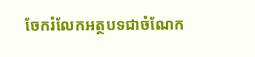ចែករំលែកអត្ថបទជាចំណែក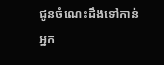ជូនចំណេះដឹងទៅកាន់អ្នក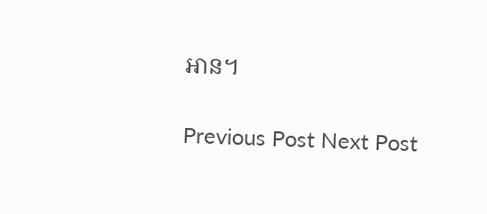អាន។

Previous Post Next Post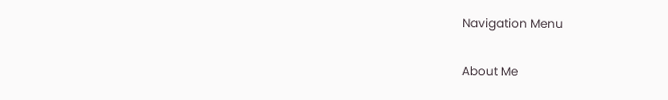Navigation Menu

About Me